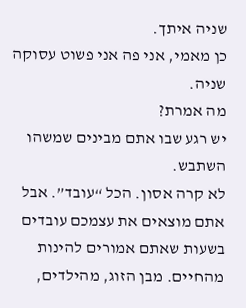שניה איתך.
כן מאמי, אני פה אני פשוט עסוקה שניה.
מה אמרת?
יש רגע שבו אתם מבינים שמשהו השתבש.
לא קרה אסון. הכל “עובד”. אבל אתם מוצאים את עצמכם עובדים בשעות שאתם אמורים להינות מהחיים. מבן הזוג, מהילדים,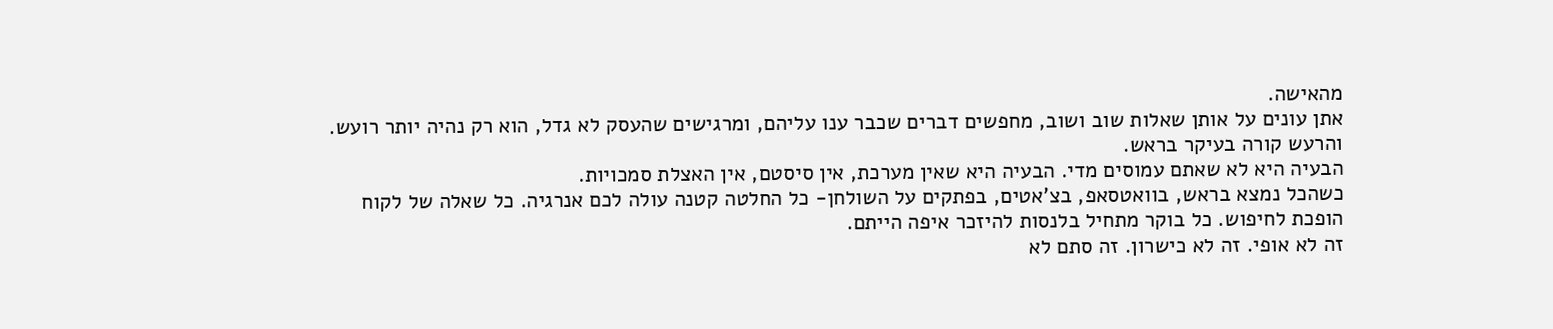מהאישה.
אתן עונים על אותן שאלות שוב ושוב, מחפשים דברים שכבר ענו עליהם, ומרגישים שהעסק לא גדל, הוא רק נהיה יותר רועש. והרעש קורה בעיקר בראש.
הבעיה היא לא שאתם עמוסים מדי. הבעיה היא שאין מערכת, אין סיסטם, אין האצלת סמכויות.
כשהכל נמצא בראש, בוואטסאפ, בצ’אטים, בפתקים על השולחן- כל החלטה קטנה עולה לכם אנרגיה. כל שאלה של לקוח הופכת לחיפוש. כל בוקר מתחיל בלנסות להיזכר איפה הייתם.
זה לא אופי. זה לא כישרון. זה סתם לא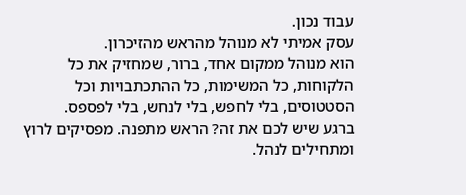עבוד נכון.
עסק אמיתי לא מנוהל מהראש מהזיכרון.
הוא מנוהל ממקום אחד, ברור, שמחזיק את כל הלקוחות, כל המשימות, כל ההתכתבויות וכל הסטטוסים, בלי לחפש, בלי לנחש, בלי לפספס.
ברגע שיש לכם את זה? הראש מתפנה. מפסיקים לרוץ ומתחילים לנהל.